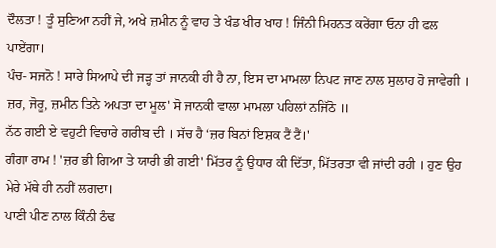ਦੌਲਤਾ ! ਤੂੰ ਸੁਣਿਆ ਨਹੀਂ ਜੇ, ਅਖੇ ਜ਼ਮੀਨ ਨੂੰ ਵਾਹ ਤੇ ਖੰਡ ਖੀਰ ਖਾਹ ! ਜਿੰਨੀ ਮਿਹਨਤ ਕਰੇਂਗਾ ਓਨਾ ਹੀ ਫਲ ਪਾਏਂਗਾ।
ਪੰਚ- ਸਜਨੋ ! ਸਾਰੇ ਸਿਆਪੇ ਦੀ ਜੜ੍ਹ ਤਾਂ ਜਾਨਕੀ ਹੀ ਹੈ ਨਾ, ਇਸ ਦਾ ਮਾਮਲਾ ਨਿਪਟ ਜਾਣ ਨਾਲ ਸੁਲਾਹ ਹੋ ਜਾਵੇਗੀ । ਜ਼ਰ, ਜੋਰੂ, ਜ਼ਮੀਨ ਤਿਨੇ ਅਪਤਾ ਦਾ ਮੂਲ' ਸੋ ਜਾਨਕੀ ਵਾਲਾ ਮਾਮਲਾ ਪਹਿਲਾਂ ਨਜਿੱਠੋ ॥
ਨੱਠ ਗਈ ਏ ਵਹੁਟੀ ਵਿਚਾਰੇ ਗਰੀਬ ਦੀ । ਸੱਚ ਹੈ ‘ਜ਼ਰ ਬਿਨਾਂ ਇਸ਼ਕ ਟੈਂ ਟੈਂ।'
ਗੰਗਾ ਰਾਮ ! 'ਜ਼ਰ ਭੀ ਗਿਆ ਤੇ ਯਾਰੀ ਭੀ ਗਈ' ਮਿੱਤਰ ਨੂੰ ਉਧਾਰ ਕੀ ਦਿੱਤਾ, ਮਿੱਤਰਤਾ ਵੀ ਜਾਂਦੀ ਰਹੀ । ਹੁਣ ਉਹ ਮੇਰੇ ਮੱਥੇ ਹੀ ਨਹੀਂ ਲਗਦਾ।
ਪਾਣੀ ਪੀਣ ਨਾਲ ਕਿੰਨੀ ਠੰਢ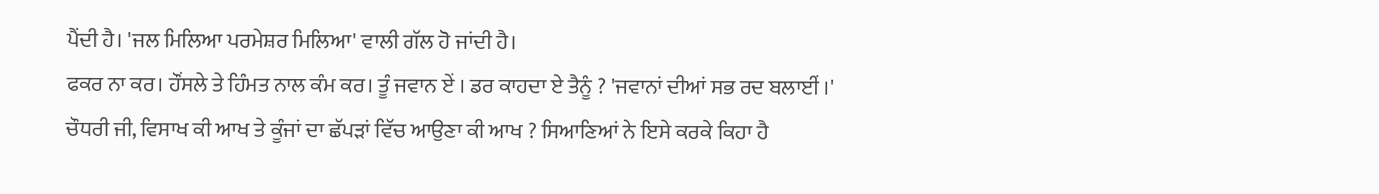ਪੈਂਦੀ ਹੈ। 'ਜਲ ਮਿਲਿਆ ਪਰਮੇਸ਼ਰ ਮਿਲਿਆ' ਵਾਲੀ ਗੱਲ ਹੋ ਜਾਂਦੀ ਹੈ।
ਫਕਰ ਨਾ ਕਰ। ਹੌਂਸਲੇ ਤੇ ਹਿੰਮਤ ਨਾਲ ਕੰਮ ਕਰ। ਤੂੰ ਜਵਾਨ ਏਂ । ਡਰ ਕਾਹਦਾ ਏ ਤੈਨੂੰ ? 'ਜਵਾਨਾਂ ਦੀਆਂ ਸਭ ਰਦ ਬਲਾਈਂ ।'
ਚੌਧਰੀ ਜੀ, ਵਿਸਾਖ ਕੀ ਆਖ ਤੇ ਕੂੰਜਾਂ ਦਾ ਛੱਪੜਾਂ ਵਿੱਚ ਆਉਣਾ ਕੀ ਆਖ ? ਸਿਆਣਿਆਂ ਨੇ ਇਸੇ ਕਰਕੇ ਕਿਹਾ ਹੈ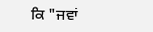ਕਿ "ਜਵਾਂ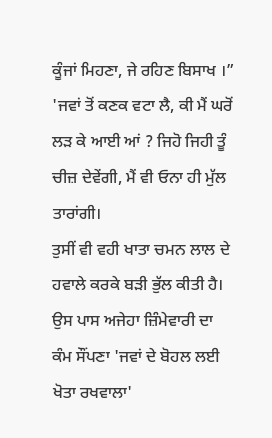ਕੂੰਜਾਂ ਮਿਹਣਾ, ਜੇ ਰਹਿਣ ਬਿਸਾਖ ।”
'ਜਵਾਂ ਤੋਂ ਕਣਕ ਵਟਾ ਲੈ, ਕੀ ਮੈਂ ਘਰੋਂ ਲੜ ਕੇ ਆਈ ਆਂ ? ਜਿਹੋ ਜਿਹੀ ਤੂੰ ਚੀਜ਼ ਦੇਵੇਂਗੀ, ਮੈਂ ਵੀ ਓਨਾ ਹੀ ਮੁੱਲ ਤਾਰਾਂਗੀ।
ਤੁਸੀਂ ਵੀ ਵਹੀ ਖਾਤਾ ਚਮਨ ਲਾਲ ਦੇ ਹਵਾਲੇ ਕਰਕੇ ਬੜੀ ਭੁੱਲ ਕੀਤੀ ਹੈ। ਉਸ ਪਾਸ ਅਜੇਹਾ ਜ਼ਿੰਮੇਵਾਰੀ ਦਾ ਕੰਮ ਸੌਂਪਣਾ 'ਜਵਾਂ ਦੇ ਬੋਹਲ ਲਈ ਖੋਤਾ ਰਖਵਾਲਾ'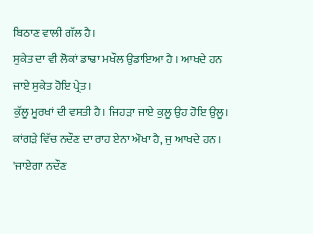ਬਿਠਾਣ ਵਾਲੀ ਗੱਲ ਹੈ।
ਸੁਕੇਤ ਦਾ ਵੀ ਲੋਕਾਂ ਡਾਢਾ ਮਖੌਲ ਉਡਾਇਆ ਹੈ । ਆਖਦੇ ਹਨ ਜਾਏ ਸੁਕੇਤ ਹੋਇ ਪ੍ਰੇਤ।
ਕੁੱਲੂ ਮੂਰਖਾਂ ਦੀ ਵਸਤੀ ਹੈ। ਜਿਹੜਾ ਜਾਏ ਕੁਲੂ ਉਹ ਹੋਇ ਉਲੂ।
ਕਾਂਗੜੇ ਵਿੱਚ ਨਦੌਣ ਦਾ ਰਾਹ ਏਨਾ ਔਖਾ ਹੈ, ਜੁ ਆਖਦੇ ਹਨ । 'ਜਾਏਗਾ ਨਦੌਣ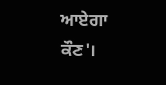ਆਏਗਾ ਕੌਣ'।